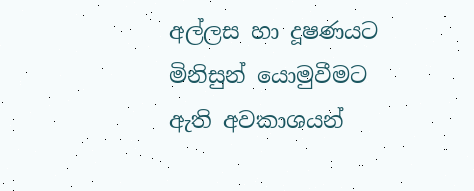අල්ලස හා දූෂණයට මිනිසුන් යොමුවීමට ඇති අවකාශයන්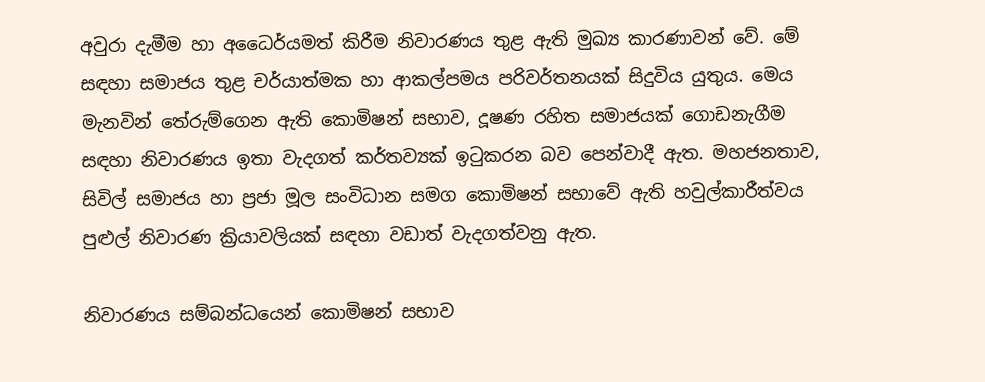අවුරා දැමීම හා අධෛර්යමත් කිරීම නිවාරණය තුළ ඇති මුඛ්‍ය කාරණාවන් වේ. මේ සඳහා සමාජය තුළ චර්යාත්මක හා ආකල්පමය පරිවර්තනයක් සිදුවිය යුතුය. මෙය මැනවින් තේරුම්ගෙන ඇති කොමිෂන් සභාව, දූෂණ රහිත සමාජයක් ගොඩනැගීම සඳහා නිවාරණය ඉතා වැදගත් කර්තව්‍යක් ඉටුකරන බව පෙන්වාදී ඇත. මහජනතාව, සිවිල් සමාජය හා ප්‍ර‍ජා මූල සංවිධාන සමග කොමිෂන් සභාවේ ඇති හවුල්කාරීත්වය පුළුල් නිවාරණ ක්‍රියාවලියක් සඳහා වඩාත් වැදගත්වනු ඇත.

නිවාරණය සම්බන්ධයෙන් කොමිෂන් සභාව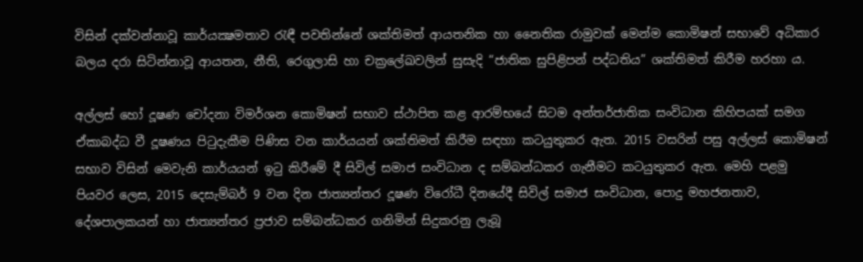විසින් දක්වන්නාවූ කාර්යක්‍ෂමතාව රැඳී පවතින්නේ ශක්තිමත් ආයතනික හා නෛතික රාමුවක් මෙන්ම කොමිෂන් සභාවේ අධිකාර බලය දරා සිටින්නාවූ ආයතන, නීති, රෙගුලාසි හා චක්‍රලේඛවලින් සුසැදි “ජාතික සුපිළිපන් පද්ධතිය” ශක්තිමත් කිරීම හරහා ය.

අල්ලස් හෝ දූෂණ චෝදනා විමර්ශන කොමිෂන් සභාව ස්ථාපිත කළ ආරම්භයේ සිටම අන්තර්ජාතික සංවිධාන කිහිපයක් සමග ඒකාබද්ධ වී දූෂණය පිටුදැකීම පිණිස වන කාර්යයන් ශක්තිමත් කිරීම සඳහා කටයුතුකර ඇත. 2015 වසරින් පසු අල්ලස් කොමිෂන් සභාව විසින් මෙවැනි කාර්යයන් ඉටු කිරීමේ දී සිවිල් සමාජ සංවිධාන ද සම්බන්ධකර ගැනීමට කටයුතුකර ඇත. මෙහි පළමු පියවර ලෙස, 2015 දෙසැම්බර් 9 වන දින ජාත්‍යන්තර දූෂණ විරෝධී දිනයේදී සිවිල් සමාජ සංවිධාන, පොදු මහජනතාව, දේශපාලකයන් හා ජාත්‍යන්තර ප්‍ර‍ජාව සම්බන්ධකර ගනිමින් සිදුකරනු ලැබූ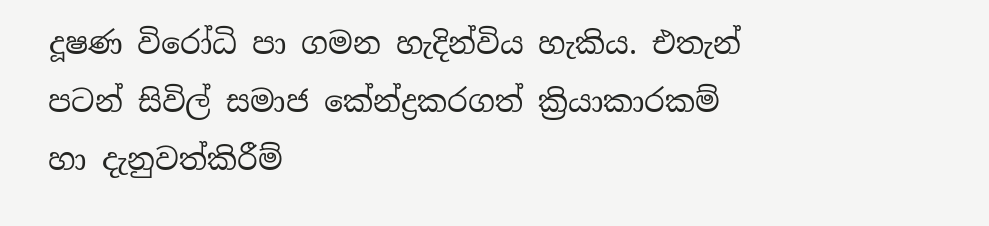දූෂණ විරෝධි පා ගමන හැදින්විය හැකිය. එතැන් පටන් සිවිල් සමාජ කේන්ද්‍ර‍කරගත් ක්‍රියාකාරකම් හා දැනුවත්කිරීම්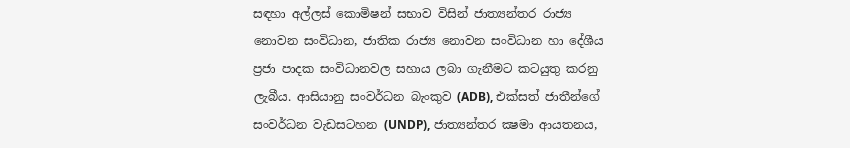සඳහා අල්ලස් කොමිෂන් සභාව විසින් ජාත්‍යන්තර රාජ්‍ය නොවන සංවිධාන, ජාතික රාජ්‍ය නොවන සංවිධාන හා දේශීය ප්‍ර‍ජා පාදක සංවිධානවල සහාය ලබා ගැනීමට කටයුතු කරනු ලැබීය. ආසියානු සංවර්ධන බැංකුව (ADB), එක්සත් ජාතීන්ගේ සංවර්ධන වැඩසටහන (UNDP), ජාත්‍යන්තර ක්‍ෂමා ආයතනය,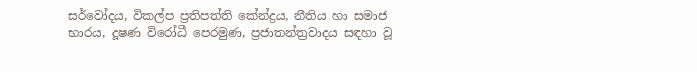සර්වෝදය, විකල්ප ප්‍ර‍තිපත්ති කේන්ද්‍ර‍ය, නීතිය හා සමාජ භාරය, දූෂණ විරෝධී පෙරමුණ, ප්‍ර‍ජාතන්ත්‍ර‍වාදය සඳහා වූ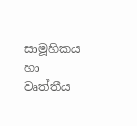සාමූහිකය හා වෘත්තීය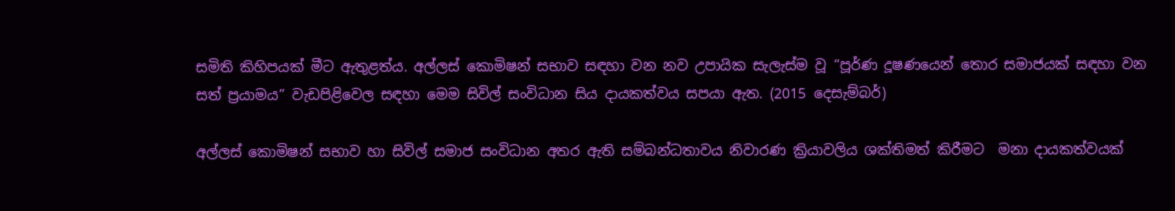සමිති කිහිපයක් මීට ඇතුළත්ය. අල්ලස් කොමිෂන් සභාව සඳහා වන නව උපායික සැලැස්ම වූ “පූර්ණ දූෂණයෙන් තොර සමාජයක් සඳහා වන සත් ප්‍ර‍යාමය” වැඩපිළිවෙල සඳහා මෙම සිවිල් සංවිධාන සිය දායකත්වය සපයා ඇත. (2015 දෙසැම්බර්)

අල්ලස් කොමිෂන් සභාව හා සිවිල් සමාජ සංවිධාන අතර ඇති සම්බන්ධතාවය නිවාරණ ක්‍රියාවලිය ශක්තිමත් කිරීමට  මනා දායකත්වයක්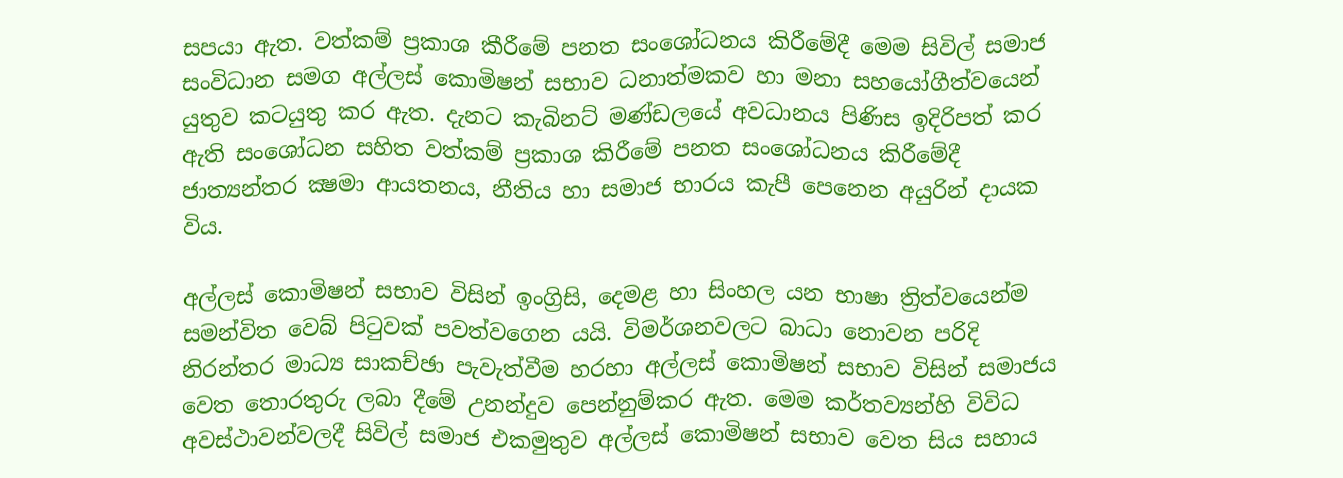සපයා ඇත. වත්කම් ප්‍රකාශ කීරීමේ පනත සංශෝධනය කිරීමේදී මෙම සිවිල් සමාජ සංවිධාන සමග අල්ලස් කොමිෂන් සභාව ධනාත්මකව හා මනා සහයෝගීත්වයෙන් යුතුව කටයුතු කර ඇත. දැනට කැබිනට් මණ්ඩලයේ අවධානය පිණිස ඉදිරිපත් කර ඇති සංශෝධන සහිත වත්කම් ප්‍ර‍කාශ කිරීමේ පනත සංශෝධනය කිරීමේදී ජාත්‍යන්තර ක්‍ෂමා ආයතනය, නීතිය හා සමාජ භාරය කැපී පෙනෙන අයුරින් දායක විය.

අල්ලස් කොමිෂන් සභාව විසින් ඉංග්‍රිසි, දෙමළ හා සිංහල යන භාෂා ත්‍රිත්වයෙන්ම සමන්විත වෙබ් පිටුවක් පවත්වගෙන යයි. විමර්ශනවලට බාධා නොවන පරිදි නිරන්තර මාධ්‍ය සාකච්ඡා පැවැත්වීම හරහා අල්ලස් කොමිෂන් සභාව විසින් සමාජය වෙත තොරතුරු ලබා දීමේ උනන්දුව පෙන්නුම්කර ඇත. මෙම කර්තව්‍යන්හි විවිධ අවස්ථාවන්වලදී සිවිල් සමාජ එකමුතුව අල්ලස් කොමිෂන් සභාව වෙත සිය සහාය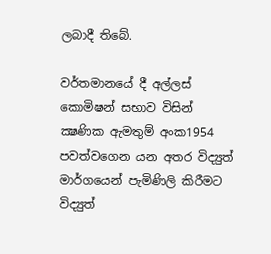ලබාදී තිබේ.

වර්තමානයේ දී අල්ලස් කොමිෂන් සභාව විසින් ක්‍ෂණික ඇමතුම් අංක1954 පවත්වගෙන යන අතර විද්‍යුත් මාර්ගයෙන් පැමිණිලි කිරීමට විද්‍යුත්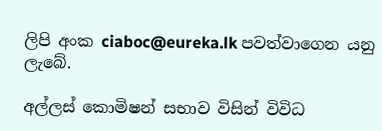ලිපි අංක ciaboc@eureka.lk පවත්වාගෙන යනු ලැබේ.

අල්ලස් කොමිෂන් සභාව විසින් විවිධ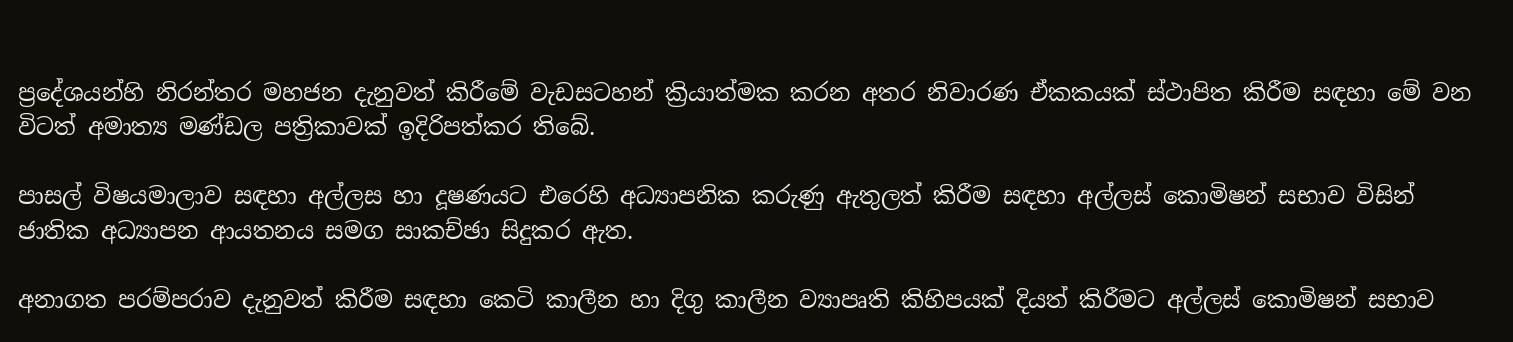ප්‍රදේශයන්හි නිරන්තර මහජන දැනුවත් කිරීමේ වැඩසටහන් ක්‍රියාත්මක කරන අතර නිවාරණ ඒකකයක් ස්ථාපිත කිරීම සඳහා මේ වන විටත් අමාත්‍ය මණ්ඩල පත්‍රිකාවක් ඉදිරිපත්කර තිබේ.

පාසල් විෂයමාලාව සඳහා අල්ලස හා දූෂණයට එරෙහි අධ්‍යාපනික කරුණු ඇතුලත් කිරීම සඳහා අල්ලස් කොමිෂන් සභාව විසින් ජාතික අධ්‍යාපන ආයතනය සමග සාකච්ඡා සිදුකර ඇත.

අනාගත පරම්පරාව දැනුවත් කිරීම සඳහා කෙටි කාලීන හා දිගු කාලීන ව්‍යාපෘති කිහිපයක් දියත් කිරීමට අල්ලස් කොමිෂන් සභාව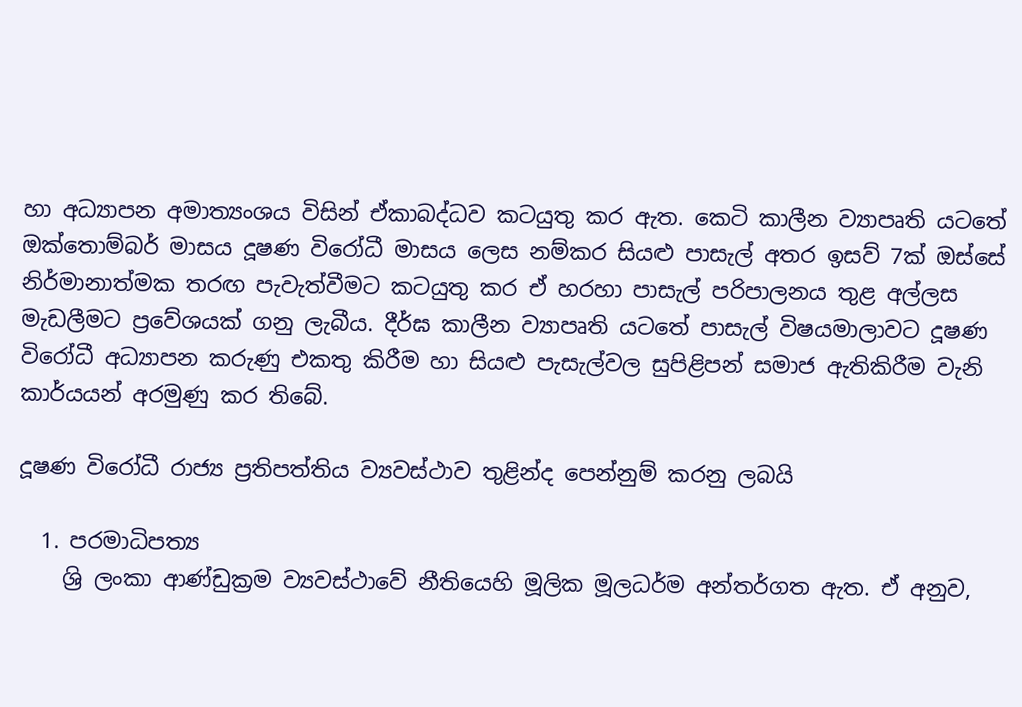හා අධ්‍යාපන අමාත්‍යංශය විසින් ඒකාබද්ධව කටයුතු කර ඇත. කෙටි කාලීන ව්‍යාපෘති යටතේ ඔක්තොම්බර් මාසය දූෂණ විරෝධී මාසය ලෙස නම්කර සියළු පාසැල් අතර ඉසව් 7ක් ඔස්සේ නිර්මානාත්මක තරඟ පැවැත්වීමට කටයුතු කර ඒ හරහා පාසැල් පරිපාලනය තුළ අල්ලස මැඩලීමට ප්‍රවේශයක් ගනු ලැබීය. දීර්ඝ කාලීන ව්‍යාපෘති යටතේ පාසැල් විෂයමාලාවට දූෂණ විරෝධී අධ්‍යාපන කරුණු එකතු කිරීම හා සියළු පැසැල්වල සුපිළිපන් සමාජ ඇතිකිරීම වැනි කාර්යයන් අරමුණු කර තිබේ.

දූෂණ විරෝධී රාජ්‍ය ප්‍රතිපත්තිය ව්‍යවස්ථාව තුළින්ද පෙන්නුම් කරනු ලබයි

  1. පරමාධිපත්‍ය
    ශ්‍රි ලංකා ආණ්ඩුක්‍ර‍ම ව්‍යවස්ථාවේ නීතියෙහි මූලික මූලධර්ම අන්තර්ගත ඇත. ඒ අනුව,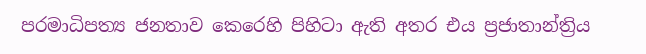පරමාධිපත්‍ය ජනතාව කෙරෙහි පිහිටා ඇති අතර එය ප්‍ර‍ජාතාන්ත්‍රිය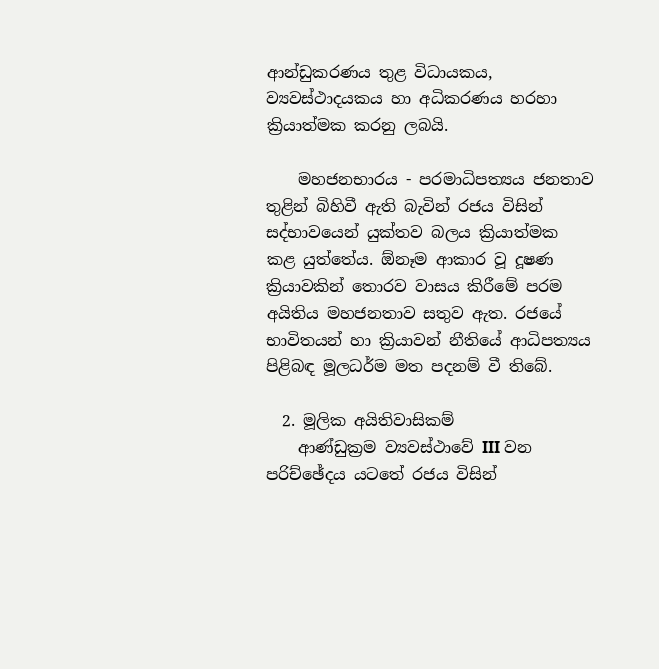ආන්ඩුකරණය තුළ විධායකය, ව්‍යවස්ථාදයකය හා අධිකරණය හරහා ක්‍රියාත්මක කරනු ලබයි.

    මහජනභාරය - පරමාධිපත්‍යය ජනතාව තුළින් බිහිවී ඇති බැවින් රජය විසින් සද්භාවයෙන් යුක්තව බලය ක්‍රියාත්මක කළ යුත්තේය. ඕනෑම ආකාර වූ දූෂණ ක්‍රියාවකින් තොරව වාසය කිරීමේ පරම අයිතිය මහජනතාව සතුව ඇත. රජයේ භාවිතයන් හා ක්‍රියාවන් නීතියේ ආධිපත්‍යය පිළිබඳ මූලධර්ම මත පදනම් වී තිබේ.

  2. මූලික අයිතිවාසිකම්
    ආණ්ඩුක්‍ර‍ම ව්‍යවස්ථාවේ III වන පරිච්ඡේදය යටතේ රජය විසින්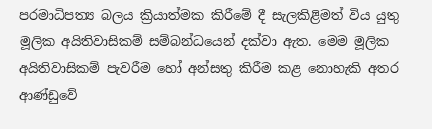පරමාධිපත්‍ය බලය ක්‍රියාත්මක කිරීමේ දී සැලකිළිමත් විය යුතු මූලික අයිතිවාසිකම් සම්බන්ධයෙන් දක්වා ඇත. මෙම මූලික අයිතිවාසිකම් පැවරීම හෝ අන්සතු කිරීම කළ නොහැකි අතර ආණ්ඩුවේ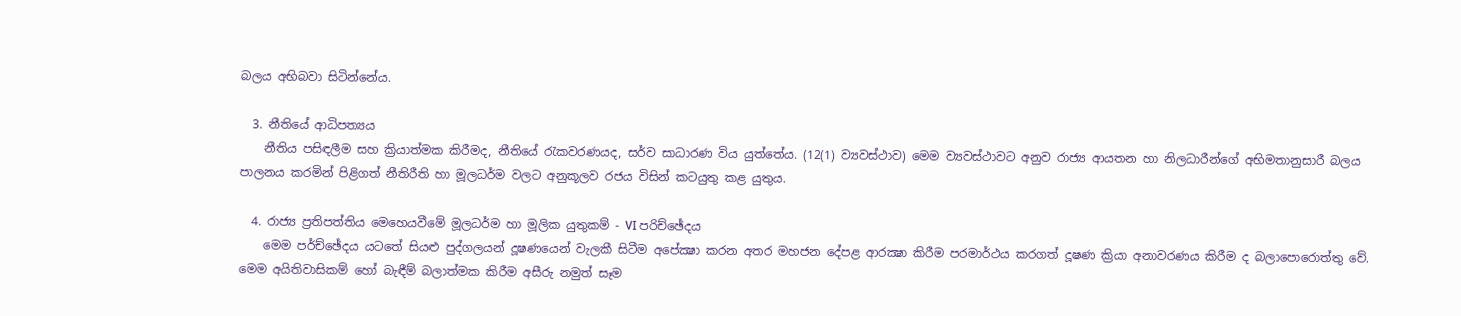බලය අභිබවා සිටින්නේය.

  3. නීතියේ ආධිපත්‍යය
    නීතිය පසිඳලීම සහ ක්‍රියාත්මක කිරීමද, නීතියේ රැකවරණයද, සර්ව සාධාරණ විය යුත්තේය. (12(1) ව්‍යවස්ථාව) මෙම ව්‍යවස්ථාවට අනුව රාජ්‍ය ආයතන හා නිලධාරීන්ගේ අභිමතානුසාරී බලය පාලනය කරමින් පිළිගත් නීතිරීති හා මූලධර්ම වලට අනුකූලව රජය විසින් කටයුතු කළ යුතුය.

  4. රාජ්‍ය ප්‍ර‍තිපත්තිය මෙහෙයවීමේ මූලධර්ම හා මූලික යුතුකම් - VI පරිච්ඡේදය
    මෙම පර්ච්ඡේදය යටතේ සියළු පුද්ගලයන් දූෂණයෙන් වැලකී සිටීම අපේක්‍ෂා කරන අතර මහජන දේපළ ආරක්‍ෂා කිරීම පරමාර්ථය කරගත් දූෂණ ක්‍රියා අනාවරණය කිරීම ද බලාපොරොත්තු වේ. මෙම අයිතිවාසිකම් හෝ බැඳීම් බලාත්මක කිරීම අසීරු නමුත් සෑම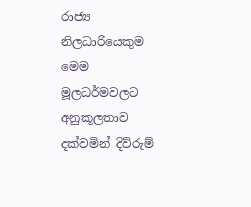රාජ්‍ය නිලධාරියෙකුම මෙම මූලධර්මවලට අනුකූලතාව දක්වමින් දිව්රුම්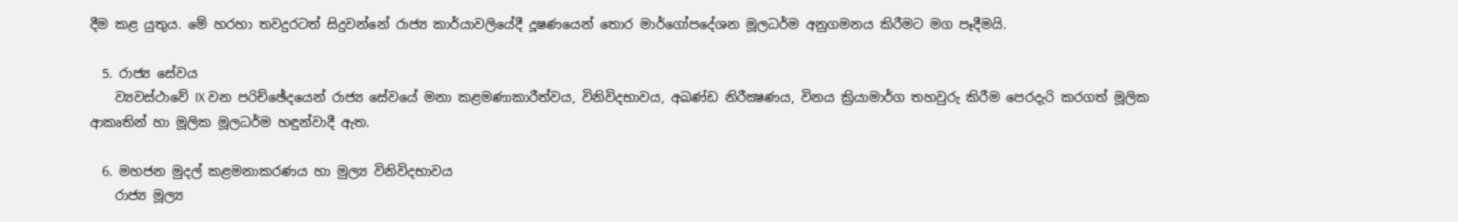දීම කළ යුතුය. මේ හරහා තවදුරටත් සිදුවන්නේ රාජ්‍ය කාර්යාවලියේදී දූෂණයෙන් තොර මාර්ගෝපදේශන මූලධර්ම අනුගමනය කිරීමට මග පෑදීමයි.

  5. රාජ්‍ය සේවය
    ව්‍යවස්ථාවේ IX වන පරිච්ඡේදයෙන් රාජ්‍ය සේවයේ මනා කළමණාකාරීත්වය, විනිවිදභාවය, අඛණ්ඩ නිරීක්‍ෂණය, විනය ක්‍රියාමාර්ග තහවුරු කිරීම පෙරදැරි කරගත් මූලික ආකෘතින් හා මූලික මූලධර්ම හඳුන්වාදී ඇත.

  6. මහජන මුදල් කළමනාකරණය හා මුල්‍ය විනිවිදභාවය
    රාජ්‍ය මූල්‍ය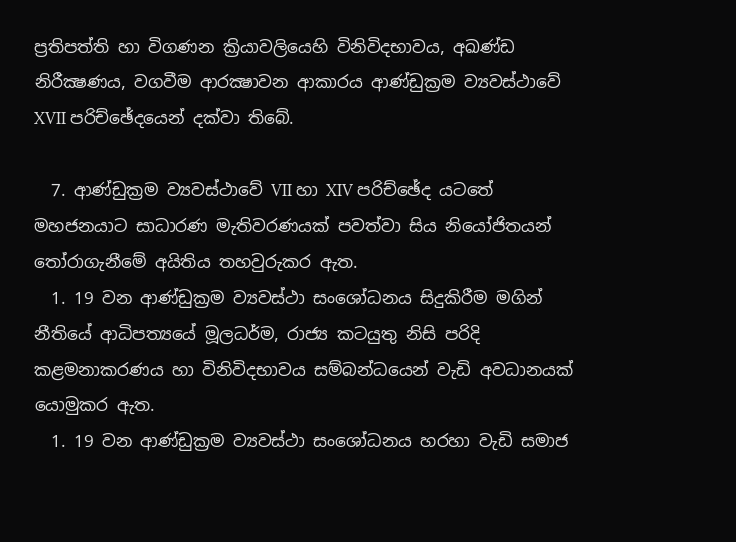ප්‍ර‍තිපත්ති හා විගණන ක්‍රියාවලියෙහි විනිවිදභාවය, අඛණ්ඩ නිරීක්‍ෂණය, වගවීම ආරක්‍ෂාවන ආකාරය ආණ්ඩුක්‍ර‍ම ව්‍යවස්ථාවේ XVII පරිච්ඡේදයෙන් දක්වා තිබේ.

  7. ආණ්ඩුක්‍ර‍ම ව්‍යවස්ථාවේ VII හා XIV පරිච්ඡේද යටතේ මහජනයාට සාධාරණ මැතිවරණයක් පවත්වා සිය නියෝජිතයන් තෝරාගැනීමේ අයිතිය තහවුරුකර ඇත.
  1. 19 වන ආණ්ඩුක්‍ර‍ම ව්‍යවස්ථා සංශෝධනය සිදුකිරීම මගින් නීතියේ ආධිපත්‍යයේ මූලධර්ම, රාජ්‍ය කටයුතු නිසි පරිදි කළමනාකරණය හා විනිවිදභාවය සම්බන්ධයෙන් වැඩි අවධානයක් යොමුකර ඇත.
  1. 19 වන ආණ්ඩුක්‍ර‍ම ව්‍යවස්ථා සංශෝධනය හරහා වැඩි සමාජ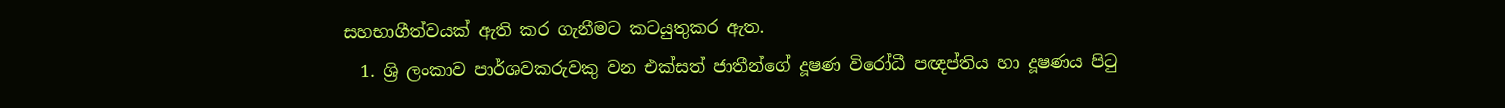සහභාගීත්වයක් ඇති කර ගැනීමට කටයුතුකර ඇත.
  1. ශ්‍රි ලංකාව පාර්ශවකරුවකු වන එක්සත් ජාතීන්ගේ දූෂණ විරෝධී පඥප්තිය හා දූෂණය පිටු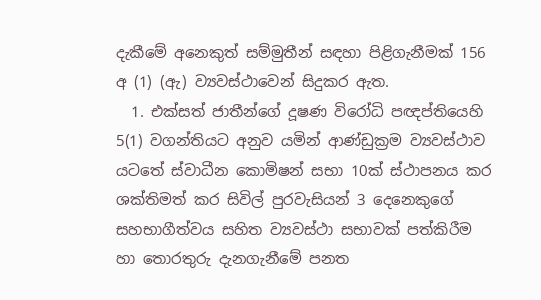දැකීමේ අනෙකුත් සම්මුතීන් සඳහා පිළිගැනීමක් 156 අ (1) (ඇ) ව්‍යවස්ථාවෙන් සිදුකර ඇත.
  1. එක්සත් ජාතීන්ගේ දූෂණ විරෝධි පඥප්තියෙහි 5(1) වගන්තියට අනුව යමින් ආණ්ඩුක්‍ර‍ම ව්‍යවස්ථාව යටතේ ස්වාධීන කොමිෂන් සභා 10ක් ස්ථාපනය කර ශක්තිමත් කර සිවිල් පුරවැසියන් 3 දෙනෙකුගේ සහභාගීත්වය සහිත ව්‍යවස්ථා සභාවක් පත්කිරීම හා තොරතුරු දැනගැනීමේ පනත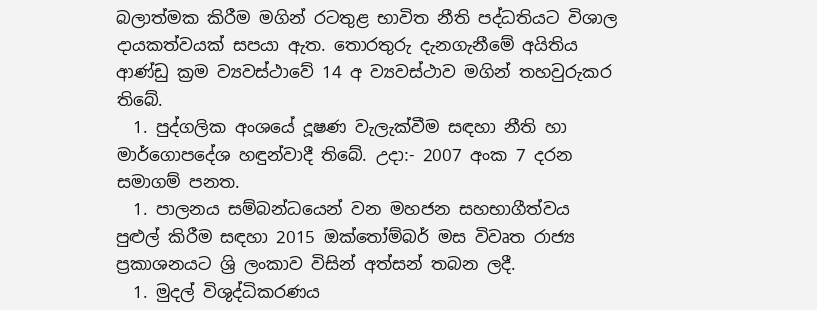බලාත්මක කිරීම මගින් රටතුළ භාවිත නීති පද්ධතියට විශාල දායකත්වයක් සපයා ඇත. තොරතුරු දැනගැනීමේ අයිතිය ආණ්ඩු ක්‍ර‍ම ව්‍යවස්ථාවේ 14 අ ව්‍යවස්ථාව මගින් තහවුරුකර තිබේ.
  1. පුද්ගලික අංශයේ දූෂණ වැලැක්වීම සඳහා නීති හා මාර්ගොපදේශ හඳුන්වාදී තිබේ. උදා:- 2007 අංක 7 දරන සමාගම් පනත.
  1. පාලනය සම්බන්ධයෙන් වන මහජන සහභාගීත්වය පුළුල් කිරීම සඳහා 2015 ඔක්තෝම්බර් මස විවෘත රාජ්‍ය ප්‍ර‍කාශනයට ශ්‍රි ලංකාව විසින් අත්සන් තබන ලදී.
  1. මුදල් විශුද්ධිකරණය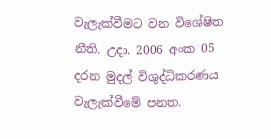වැලැක්වීමට වන විශේෂිත නීති. උදා. 2006 අංක 05 දරන මුදල් විශුද්ධිකරණය වැලැක්වීමේ පනත.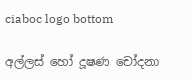ciaboc logo bottom

අල්ලස් හෝ දූෂණ චෝදනා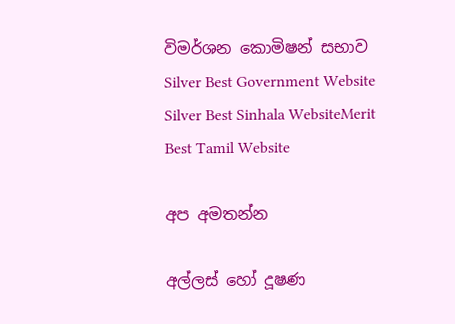විමර්ශන කොමිෂන් සභාව
Silver Best Government Website
Silver Best Sinhala WebsiteMerit Best Tamil Website

අප අමතන්න

අල්ලස් හෝ දූෂණ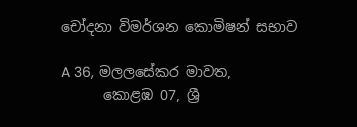චෝදනා විමර්ශන කොමිෂන් සභාව

A 36, මලලසේකර මාවත,
      කොළඹ 07, ශ්‍රී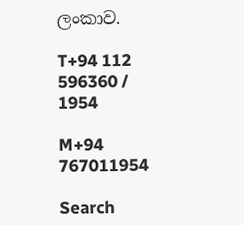ලංකාව.

T+94 112 596360 / 1954

M+94 767011954

Search